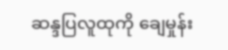ဆန္ဒပြလူထုကို ချေမှုန်း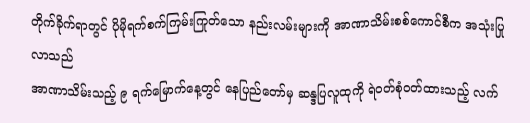တိုက်ခိုက်ရာတွင် ပိုမိုရက်စက်ကြမ်းကြုတ်သော နည်းလမ်းများကို အာဏာသိမ်းစစ်ကောင်စီက အသုံးပြုလာသည်
အာဏာသိမ်းသည့် ၉ ရက်မြောက်နေ့တွင် နေပြည်တော်မှ ဆန္ဒပြလူထုကို ရဲဝတ်စုံဝတ်ထားသည့် လက်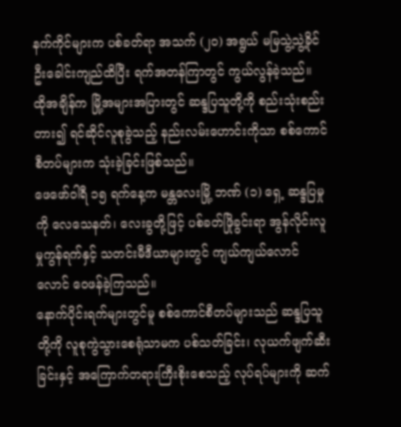နက်ကိုင်များက ပစ်ခတ်ရာ အသက် (၂၀) အရွယ် မမြသွဲ့သွဲ့ခိုင် ဦးခေါင်းကျည်ထိပြီး ရက်အတန်ကြာတွင် ကွယ်လွန်ခဲ့သည်။
ထိုအချိန်က မြို့အများအပြားတွင် ဆန္ဒပြသူတို့ကို စည်းသုံးစည်းတား၍ ရင်ဆိုင်လူစုခွဲသည့် နည်းလမ်းဟောင်းကိုသာ စစ်ကောင်စီတပ်များက သုံးခဲ့ခြင်းဖြစ်သည်။
ဖေဖော်ဝါရီ ၁၅ ရက်နေ့က မန္တလေးမြို့ ဘဏ် (၁) ရှေ့ ဆန္ဒပြမှုကို လေသေနတ်၊ လေးခွတို့ဖြင့် ပစ်ခတ်ဖြိုခွင်းရာ အွန်လိုင်းလူမှုကွန်ရက်နှင့် သတင်းမီဒီယာများတွင် ကျယ်ကျယ်လောင်လောင် ဝေဖန်ခဲ့ကြသည်။
နောက်ပိုင်းရက်များတွင်မူ စစ်ကောင်စီတပ်များသည် ဆန္ဒပြသူတို့ကို လူစုကွဲသွားစေရုံသာမက ပစ်သတ်ခြင်း၊ လုယက်ဖျက်ဆီးခြင်းနှင့် အကြောက်တရားကြီးစိုးစေသည့် လုပ်ရပ်များကို ဆက်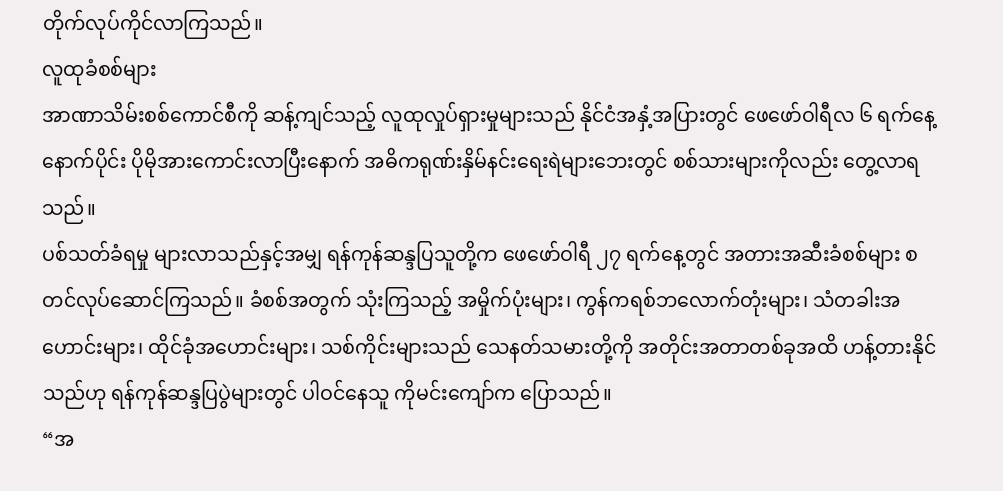တိုက်လုပ်ကိုင်လာကြသည်။
လူထုခံစစ်များ
အာဏာသိမ်းစစ်ကောင်စီကို ဆန့်ကျင်သည့် လူထုလှုပ်ရှားမှုများသည် နိုင်ငံအနှံ့အပြားတွင် ဖေဖော်ဝါရီလ ၆ ရက်နေ့နောက်ပိုင်း ပိုမိုအားကောင်းလာပြီးနောက် အဓိကရုဏ်းနှိမ်နင်းရေးရဲများဘေးတွင် စစ်သားများကိုလည်း တွေ့လာရသည်။
ပစ်သတ်ခံရမှု များလာသည်နှင့်အမျှ ရန်ကုန်ဆန္ဒပြသူတို့က ဖေဖော်ဝါရီ ၂၇ ရက်နေ့တွင် အတားအဆီးခံစစ်များ စတင်လုပ်ဆောင်ကြသည်။ ခံစစ်အတွက် သုံးကြသည့် အမှိုက်ပုံးများ၊ ကွန်ကရစ်ဘလောက်တုံးများ၊ သံတခါးအဟောင်းများ၊ ထိုင်ခုံအဟောင်းများ၊ သစ်ကိုင်းများသည် သေနတ်သမားတို့ကို အတိုင်းအတာတစ်ခုအထိ ဟန့်တားနိုင်သည်ဟု ရန်ကုန်ဆန္ဒပြပွဲများတွင် ပါဝင်နေသူ ကိုမင်းကျော်က ပြောသည်။
“အ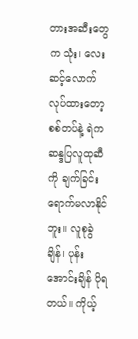တားအဆီးတွေက သုံး၊ လေးဆင့်လောက် လုပ်ထားတော့ စစ်တပ်နဲ့ ရဲက ဆန္ဒပြလူထုဆီကို ချက်ခြင်းရောက်မလာနိုင်ဘူး။ လူစုခွဲချိန်၊ ပုန်းအောင်းချိန် ပိုရတယ်။ ကိုယ့်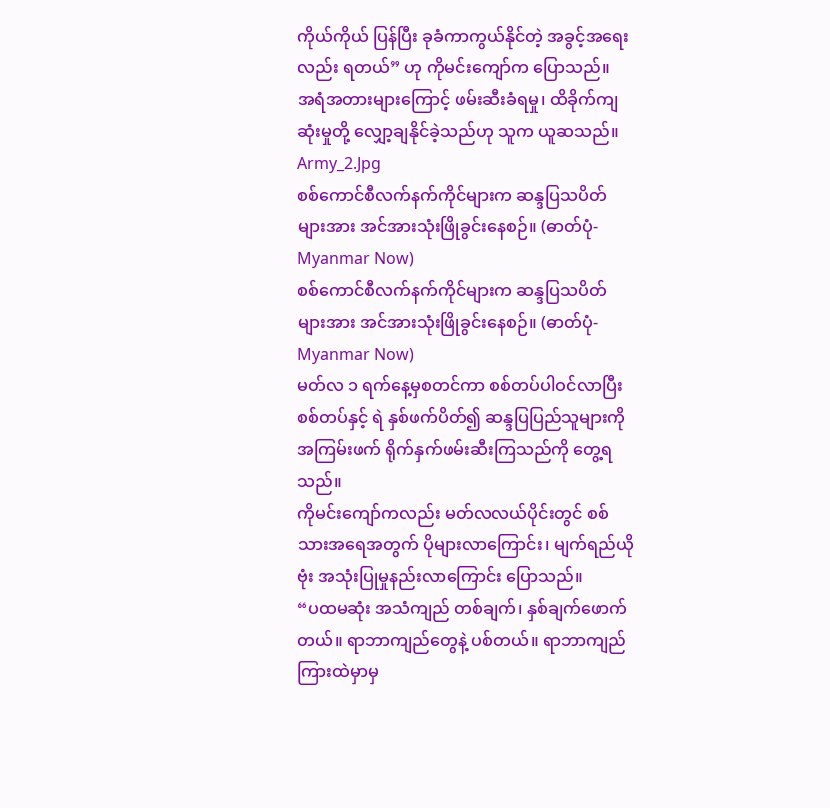ကိုယ်ကိုယ် ပြန်ပြီး ခုခံကာကွယ်နိုင်တဲ့ အခွင့်အရေးလည်း ရတယ်” ဟု ကိုမင်းကျော်က ပြောသည်။
အရံအတားများကြောင့် ဖမ်းဆီးခံရမှု၊ ထိခိုက်ကျဆုံးမှုတို့ လျှော့ချနိုင်ခဲ့သည်ဟု သူက ယူဆသည်။
Army_2.Jpg
စစ်ကောင်စီလက်နက်ကိုင်များက ဆန္ဒပြသပိတ်များအား အင်အားသုံးဖြိုခွင်းနေစဉ်။ (ဓာတ်ပုံ- Myanmar Now)
စစ်ကောင်စီလက်နက်ကိုင်များက ဆန္ဒပြသပိတ်များအား အင်အားသုံးဖြိုခွင်းနေစဉ်။ (ဓာတ်ပုံ- Myanmar Now)
မတ်လ ၁ ရက်နေ့မှစတင်ကာ စစ်တပ်ပါဝင်လာပြီး စစ်တပ်နှင့် ရဲ နှစ်ဖက်ပိတ်၍ ဆန္ဒပြပြည်သူများကို အကြမ်းဖက် ရိုက်နှက်ဖမ်းဆီးကြသည်ကို တွေ့ရသည်။
ကိုမင်းကျော်ကလည်း မတ်လလယ်ပိုင်းတွင် စစ်သားအရေအတွက် ပိုများလာကြောင်း၊ မျက်ရည်ယိုဗုံး အသုံးပြုမှုနည်းလာကြောင်း ပြောသည်။
“ပထမဆုံး အသံကျည် တစ်ချက်၊ နှစ်ချက်ဖောက်တယ်။ ရာဘာကျည်တွေနဲ့ ပစ်တယ်။ ရာဘာကျည်ကြားထဲမှာမှ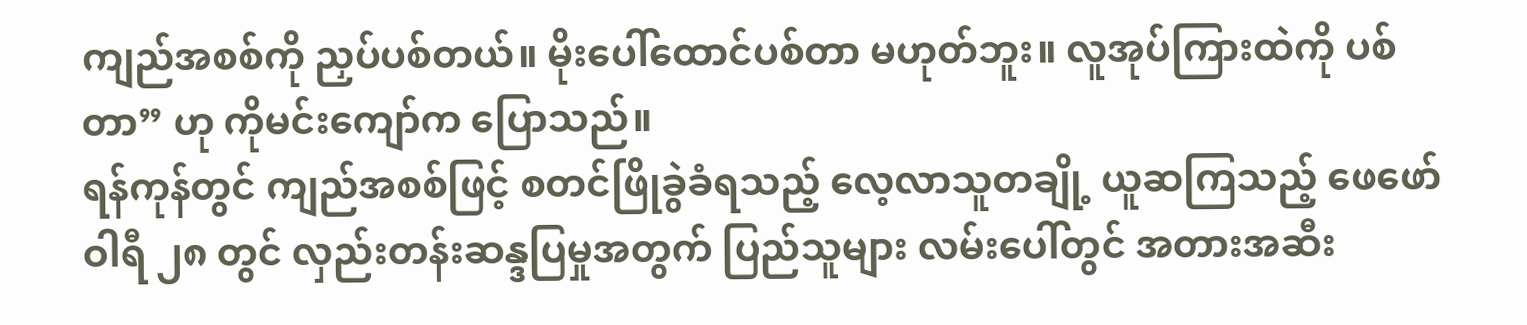ကျည်အစစ်ကို ညှပ်ပစ်တယ်။ မိုးပေါ်ထောင်ပစ်တာ မဟုတ်ဘူး။ လူအုပ်ကြားထဲကို ပစ်တာ” ဟု ကိုမင်းကျော်က ပြောသည်။
ရန်ကုန်တွင် ကျည်အစစ်ဖြင့် စတင်ဖြိုခွဲခံရသည့် လေ့လာသူတချို့ ယူဆကြသည့် ဖေဖော်ဝါရီ ၂၈ တွင် လှည်းတန်းဆန္ဒပြမှုအတွက် ပြည်သူများ လမ်းပေါ်တွင် အတားအဆီး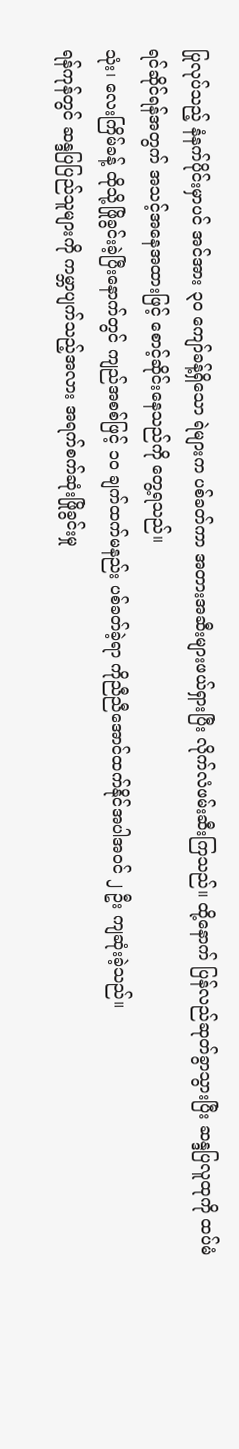ပြုလုပ်သည့် နံနက်ပိုင်းမှာပင် အင်အား ၃၀ ကျော်ခန့်ရှိသော ရဲများက ပစ်ခတ်ကာ အတားအဆီးများဖယ်ရှားပြီး လိုက်လံဖမ်းဆီးကြသည်။ ထို့နောက် ပြန်လည်ဆုတ်ခွာသွားပြီး ဆန္ဒပြလူထုကို ထပ်မံရင်ဆိုင်ရန်အတွက် အသင့်အနေအထားဖြင့် စောင့်ဆိုင်းနေသည်ကို တွေ့ရသည်။
သုံး၊ လေးကြိမ်ခန့် ထိုသို့ဖြိုခွင်းခဲ့ပြီးနောက်တွင် ကျည်အစစ်ဖြင့် ၁၀ ချက်ထက်မနည်း ပစ်ခတ်ခဲ့ရာ ကိုညီညီအောင်ထက်နိုင်အပါအဝင် ၂ ဦး ကျဆုံးခဲ့သည်။
ရန်ကုန်တွင် ဆန္ဒပြပြည်သူများကို ကမ္ဘာပျက်သည့်အလား အရက်စက်ဆုံးဖြိုခွင်းမှု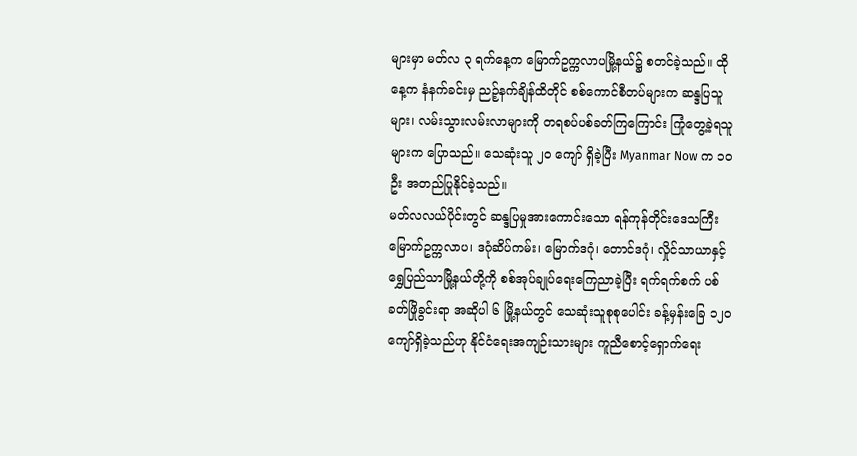များမှာ မတ်လ ၃ ရက်နေ့က မြောက်ဥက္ကလာပမြို့နယ်၌ စတင်ခဲ့သည်။ ထိုနေ့က နံနက်ခင်းမှ ညဉ့်နက်ချိန်ထိတိုင် စစ်ကောင်စီတပ်များက ဆန္ဒပြသူများ၊ လမ်းသွားလမ်းလာများကို တရစပ်ပစ်ခတ်ကြကြောင်း ကြုံတွေ့ခဲ့ရသူများက ပြောသည်။ သေဆုံးသူ ၂၀ ကျော် ရှိခဲ့ပြီး Myanmar Now က ၁၀ ဦး အတည်ပြုနိုင်ခဲ့သည်။
မတ်လလယ်ပိုင်းတွင် ဆန္ဒပြမှုအားကောင်းသော ရန်ကုန်တိုင်းဒေသကြီး မြောက်ဥက္ကလာပ၊ ဒဂုံဆိပ်ကမ်း၊ မြောက်ဒဂုံ၊ တောင်ဒဂုံ၊ လှိုင်သာယာနှင့် ရွှေပြည်သာမြို့နယ်တို့ကို စစ်အုပ်ချုပ်ရေးကြေညာခဲ့ပြီး ရက်ရက်စက် ပစ်ခတ်ဖြိုခွင်းရာ အဆိုပါ ၆ မြို့နယ်တွင် သေဆုံးသူစုစုပေါင်း ခန့်မှန်းခြေ ၁၂၀ ကျော်ရှိခဲ့သည်ဟု နိုင်ငံရေးအကျဉ်းသားများ ကူညီစောင့်ရှောက်ရေး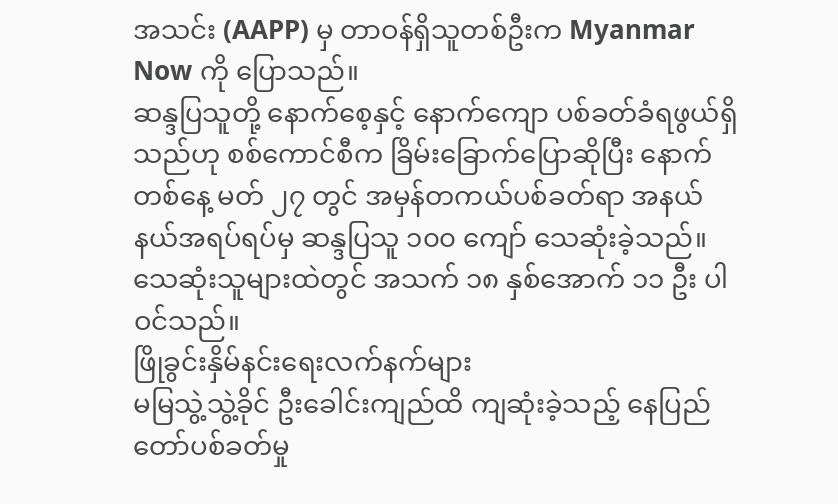အသင်း (AAPP) မှ တာဝန်ရှိသူတစ်ဦးက Myanmar Now ကို ပြောသည်။
ဆန္ဒပြသူတို့ နောက်စေ့နှင့် နောက်ကျော ပစ်ခတ်ခံရဖွယ်ရှိသည်ဟု စစ်ကောင်စီက ခြိမ်းခြောက်ပြောဆိုပြီး နောက်တစ်နေ့ မတ် ၂၇ တွင် အမှန်တကယ်ပစ်ခတ်ရာ အနယ်နယ်အရပ်ရပ်မှ ဆန္ဒပြသူ ၁၀၀ ကျော် သေဆုံးခဲ့သည်။ သေဆုံးသူများထဲတွင် အသက် ၁၈ နှစ်အောက် ၁၁ ဦး ပါဝင်သည်။
ဖြိုခွင်းနှိမ်နင်းရေးလက်နက်များ
မမြသွဲ့သွဲ့ခိုင် ဦးခေါင်းကျည်ထိ ကျဆုံးခဲ့သည့် နေပြည်တော်ပစ်ခတ်မှု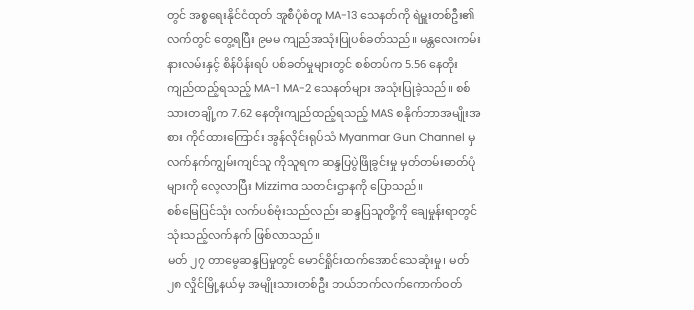တွင် အစ္စရေးနိုင်ငံထုတ် အူစီပုံစံတူ MA-13 သေနတ်ကို ရဲမှူးတစ်ဦး၏ လက်တွင် တွေ့ရပြီး ၉မမ ကျည်အသုံးပြုပစ်ခတ်သည်။ မန္တလေးကမ်းနားလမ်းနှင့် စိန်ပိန်းရပ် ပစ်ခတ်မှုများတွင် စစ်တပ်က 5.56 နေတိုးကျည်ထည့်ရသည့် MA-1 MA-2 သေနတ်များ အသုံးပြုခဲ့သည်။ စစ်သားတချို့က 7.62 နေတိုးကျည်ထည့်ရသည့် MAS စနိုက်ဘာအမျိုးအစား ကိုင်ထားကြောင်း အွန်လိုင်းရုပ်သံ Myanmar Gun Channel မှ လက်နက်ကျွမ်းကျင်သူ ကိုသူရက ဆန္ဒပြပွဲဖြိုခွင်းမှု မှတ်တမ်းဓာတ်ပုံများကို လေ့လာပြီး Mizzima သတင်းဌာနကို ပြောသည်။
စစ်မြေပြင်သုံး လက်ပစ်ဗုံးသည်လည်း ဆန္ဒပြသူတို့ကို ချေမှုန်းရာတွင် သုံးသည့်လက်နက် ဖြစ်လာသည်။
မတ် ၂၇ တာမွေဆန္ဒပြမှုတွင် မောင်ရှိုင်းထက်အောင်သေဆုံးမှု၊ မတ် ၂၈ လှိုင်မြို့နယ်မှ အမျိုးသားတစ်ဦး ဘယ်ဘက်လက်ကောက်ဝတ်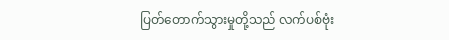ပြတ်တောက်သွားမှုတို့သည် လက်ပစ်ဗုံး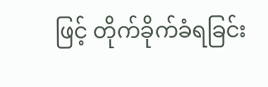ဖြင့် တိုက်ခိုက်ခံရခြင်း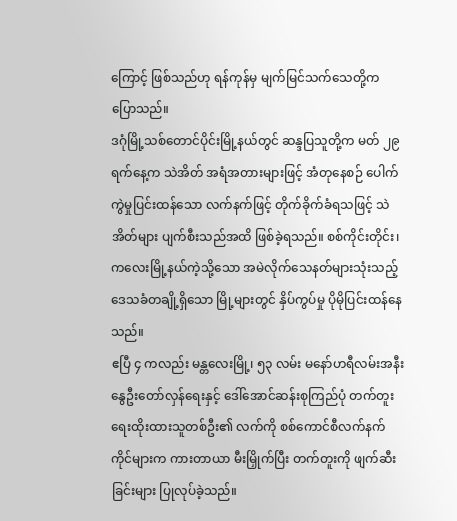ကြောင့် ဖြစ်သည်ဟု ရန်ကုန်မှ မျက်မြင်သက်သေတို့က ပြောသည်။
ဒဂုံမြို့သစ်တောင်ပိုင်းမြို့နယ်တွင် ဆန္ဒပြသူတို့က မတ် ၂၉ ရက်နေ့က သဲအိတ် အရံအတားများဖြင့် အံတုနေစဉ် ပေါက်ကွဲမှုပြင်းထန်သော လက်နက်ဖြင့် တိုက်ခိုက်ခံရသဖြင့် သဲအိတ်များ ပျက်စီးသည်အထိ ဖြစ်ခဲ့ရသည်။ စစ်ကိုင်းတိုင်း၊ ကလေးမြို့နယ်ကဲ့သို့သော အမဲလိုက်သေနတ်များသုံးသည့် ဒေသခံတချို့ရှိသော မြို့များတွင် နှိပ်ကွပ်မှု ပိုမိုပြင်းထန်နေသည်။
ဧပြီ ၄ ကလည်း မန္တလေးမြို့၊ ၅၃ လမ်း မနော်ဟရီလမ်းအနီး နွေဦးတော်လှန်ရေးနှင့် ဒေါ်အောင်ဆန်းစုကြည်ပုံ တက်တူးရေးထိုးထားသူတစ်ဦး၏ လက်ကို စစ်ကောင်စီလက်နက်ကိုင်များက ကားတာယာ မီးမြှိုက်ပြီး တက်တူးကို ဖျက်ဆီးခြင်းများ ပြုလုပ်ခဲ့သည်။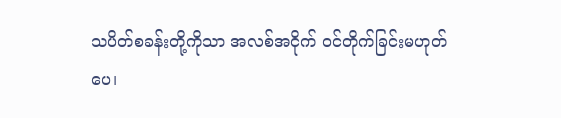သပိတ်စခန်းတို့ကိုသာ အလစ်အငိုက် ဝင်တိုက်ခြင်းမဟုတ်ပေ၊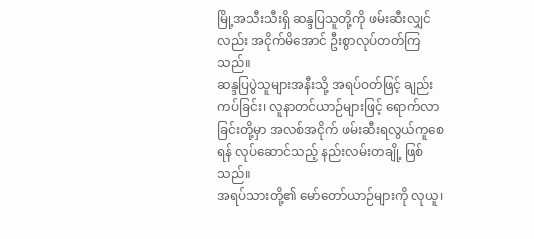မြို့အသီးသီးရှိ ဆန္ဒပြသူတို့ကို ဖမ်းဆီးလျှင်လည်း အငိုက်မိအောင် ဦးစွာလုပ်တတ်ကြသည်။
ဆန္ဒပြပွဲသူများအနီးသို့ အရပ်ဝတ်ဖြင့် ချည်းကပ်ခြင်း၊ လူနာတင်ယာဉ်များဖြင့် ရောက်လာခြင်းတို့မှာ အလစ်အငိုက် ဖမ်းဆီးရလွယ်ကူစေရန် လုပ်ဆောင်သည့် နည်းလမ်းတချို့ ဖြစ်သည်။
အရပ်သားတို့၏ မော်တော်ယာဉ်များကို လုယူ၊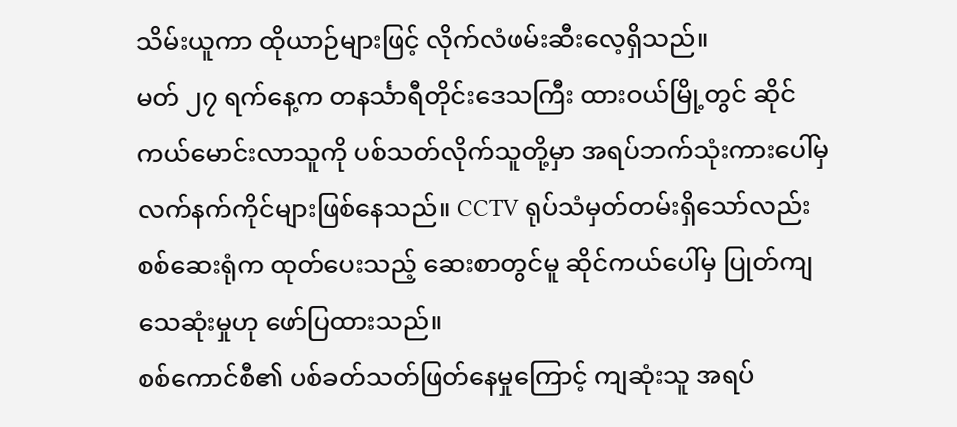သိမ်းယူကာ ထိုယာဉ်များဖြင့် လိုက်လံဖမ်းဆီးလေ့ရှိသည်။
မတ် ၂၇ ရက်နေ့က တနင်္သာရီတိုင်းဒေသကြီး ထားဝယ်မြို့တွင် ဆိုင်ကယ်မောင်းလာသူကို ပစ်သတ်လိုက်သူတို့မှာ အရပ်ဘက်သုံးကားပေါ်မှ လက်နက်ကိုင်များဖြစ်နေသည်။ CCTV ရုပ်သံမှတ်တမ်းရှိသော်လည်း စစ်ဆေးရုံက ထုတ်ပေးသည့် ဆေးစာတွင်မူ ဆိုင်ကယ်ပေါ်မှ ပြုတ်ကျသေဆုံးမှုဟု ဖော်ပြထားသည်။
စစ်ကောင်စီ၏ ပစ်ခတ်သတ်ဖြတ်နေမှုကြောင့် ကျဆုံးသူ အရပ်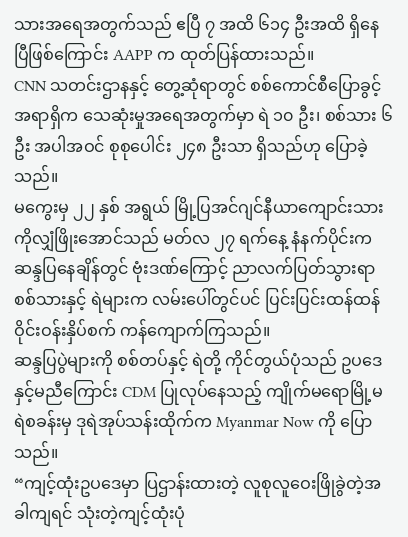သားအရေအတွက်သည် ဧပြီ ၇ အထိ ၆၁၄ ဦးအထိ ရှိနေပြီဖြစ်ကြောင်း AAPP က ထုတ်ပြန်ထားသည်။
CNN သတင်းဌာနနှင့် တွေ့ဆုံရာတွင် စစ်ကောင်စီပြောခွင့်အရာရှိက သေဆုံးမှုအရေအတွက်မှာ ရဲ ၁၀ ဦး၊ စစ်သား ၆ ဦး အပါအဝင် စုစုပေါင်း ၂၄၈ ဦးသာ ရှိသည်ဟု ပြောခဲ့သည်။
မကွေးမှ ၂၂ နှစ် အရွယ် မြို့ပြအင်ဂျင်နီယာကျောင်းသား ကိုလျှံဖြိုးအောင်သည် မတ်လ ၂၇ ရက်နေ့ နံနက်ပိုင်းက ဆန္ဒပြနေချိန်တွင် ဗုံးဒဏ်ကြောင့် ညာလက်ပြတ်သွားရာ စစ်သားနှင့် ရဲများက လမ်းပေါ်တွင်ပင် ပြင်းပြင်းထန်ထန် ဝိုင်းဝန်းနှိပ်စက် ကန်ကျောက်ကြသည်။
ဆန္ဒပြပွဲများကို စစ်တပ်နှင့် ရဲတို့ ကိုင်တွယ်ပုံသည် ဥပဒေနှင့်မညီကြောင်း CDM ပြုလုပ်နေသည့် ကျိုက်မရောမြို့မရဲစခန်းမှ ဒုရဲအုပ်သန်းထိုက်က Myanmar Now ကို ပြောသည်။
“ကျင့်ထုံးဥပဒေမှာ ပြဌာန်းထားတဲ့ လူစုလူဝေးဖြိုခွဲတဲ့အခါကျရင် သုံးတဲ့ကျင့်ထုံးပုံ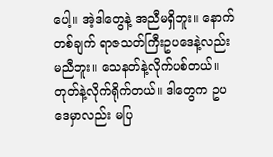ပေါ့။ အဲ့ဒါတွေနဲ့ အညီမရှိဘူး။ နောက်တစ်ချက် ရာဇသတ်ကြီးဥပဒေနဲ့လည်း မညီဘူး။ သေနတ်နဲ့လိုက်ပစ်တယ်။ တုတ်နဲ့လိုက်ရိုက်တယ်။ ဒါတွေက ဥပဒေမှာလည်း မပြ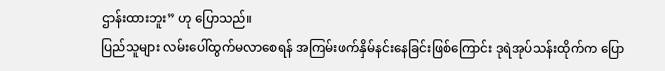ဌာန်းထားဘူး” ဟု ပြောသည်။
ပြည်သူများ လမ်းပေါ်ထွက်မလာစေရန် အကြမ်းဖက်နှိမ်နင်းနေခြင်းဖြစ်ကြောင်း ဒုရဲအုပ်သန်းထိုက်က ပြော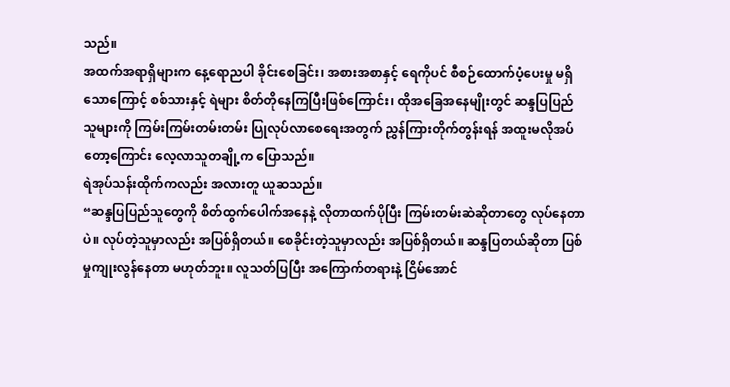သည်။
အထက်အရာရှိများက နေ့ရောညပါ ခိုင်းစေခြင်း၊ အစားအစာနှင့် ရေကိုပင် စီစဉ်ထောက်ပံ့ပေးမှု မရှိသောကြောင့် စစ်သားနှင့် ရဲများ စိတ်တိုနေကြပြီးဖြစ်ကြောင်း၊ ထိုအခြေအနေမျိုးတွင် ဆန္ဒပြပြည်သူများကို ကြမ်းကြမ်းတမ်းတမ်း ပြုလုပ်လာစေရေးအတွက် ညွှန်ကြားတိုက်တွန်းရန် အထူးမလိုအပ်တော့ကြောင်း လေ့လာသူတချို့က ပြောသည်။
ရဲအုပ်သန်းထိုက်ကလည်း အလားတူ ယူဆသည်။
“ဆန္ဒပြပြည်သူတွေကို စိတ်ထွက်ပေါက်အနေနဲ့ လိုတာထက်ပိုပြီး ကြမ်းတမ်းဆဲဆိုတာတွေ လုပ်နေတာပဲ။ လုပ်တဲ့သူမှာလည်း အပြစ်ရှိတယ်။ စေခိုင်းတဲ့သူမှာလည်း အပြစ်ရှိတယ်။ ဆန္ဒပြတယ်ဆိုတာ ပြစ်မှုကျုးလွန်နေတာ မဟုတ်ဘူး။ လူသတ်ပြပြီး အကြောက်တရားနဲ့ ငြိမ်အောင်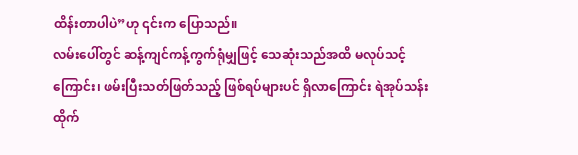ထိန်းတာပါပဲ”ဟု ၎င်းက ပြောသည်။
လမ်းပေါ်တွင် ဆန့်ကျင်ကန့်ကွက်ရုံမျှဖြင့် သေဆုံးသည်အထိ မလုပ်သင့်ကြောင်း၊ ဖမ်းပြီးသတ်ဖြတ်သည့် ဖြစ်ရပ်များပင် ရှိလာကြောင်း ရဲအုပ်သန်းထိုက်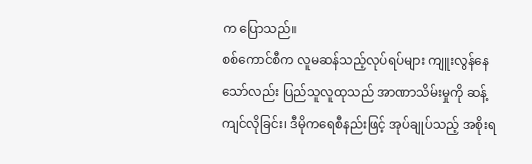က ပြောသည်။
စစ်ကောင်စီက လူမဆန်သည့်လုပ်ရပ်များ ကျူးလွန်နေသော်လည်း ပြည်သူလူထုသည် အာဏာသိမ်းမှုကို ဆန့်ကျင်လိုခြင်း၊ ဒီမိုကရေစီနည်းဖြင့် အုပ်ချုပ်သည့် အစိုးရ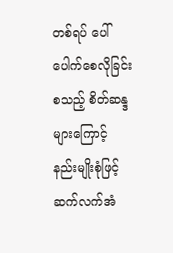တစ်ရပ် ပေါ်ပေါက်စေလိုခြင်း စသည့် စိတ်ဆန္ဒများကြောင့် နည်းမျိုးစုံဖြင့် ဆက်လက်အံ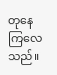တုနေကြလေသည်။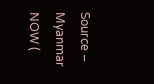Source – Myanmar NOW (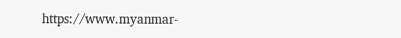https://www.myanmar-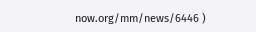now.org/mm/news/6446 )